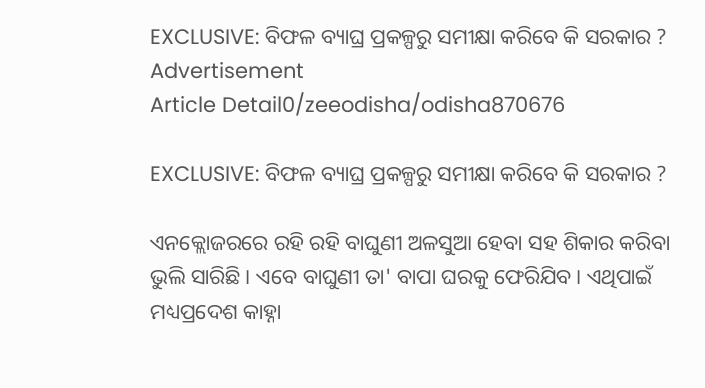EXCLUSIVE: ବିଫଳ ବ୍ୟାଘ୍ର ପ୍ରକଳ୍ପରୁ ସମୀକ୍ଷା କରିବେ କି ସରକାର ?
Advertisement
Article Detail0/zeeodisha/odisha870676

EXCLUSIVE: ବିଫଳ ବ୍ୟାଘ୍ର ପ୍ରକଳ୍ପରୁ ସମୀକ୍ଷା କରିବେ କି ସରକାର ?

ଏନକ୍ଲୋଜରରେ ରହି ରହି ବାଘୁଣୀ ଅଳସୁଆ ହେବା ସହ ଶିକାର କରିବା ଭୁଲି ସାରିଛି। ଏବେ ବାଘୁଣୀ ତା' ବାପା ଘରକୁ ଫେରିଯିବ। ଏଥିପାଇଁ ମଧ୍ୟପ୍ରଦେଶ କାହ୍ନା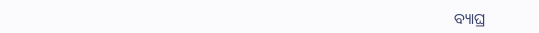ବ୍ୟାଘ୍ର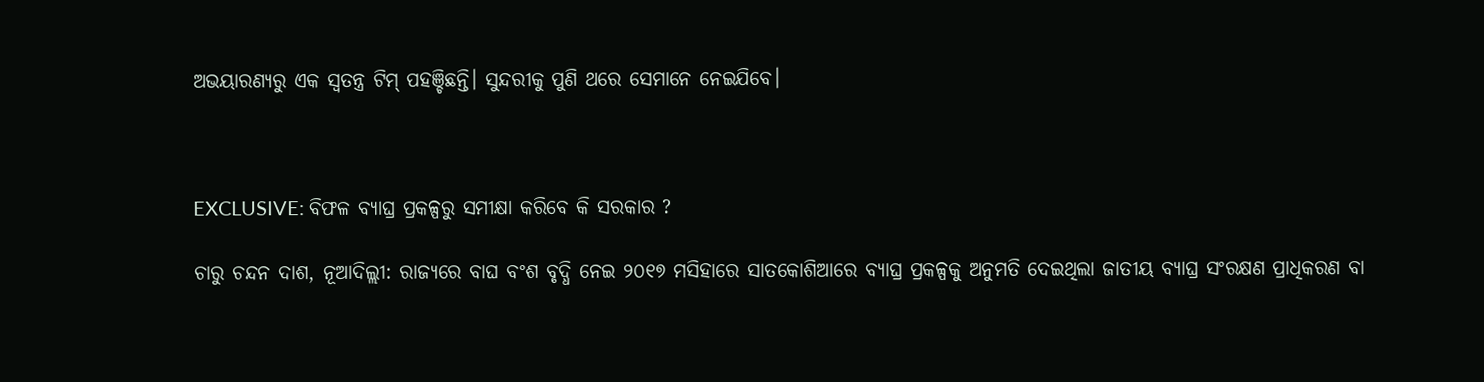ଅଭୟାରଣ୍ୟରୁ ଏକ ସ୍ୱତନ୍ତ୍ର ଟିମ୍ ପହଞ୍ଚିଛନ୍ତି। ସୁନ୍ଦରୀକୁ ପୁଣି ଥରେ ସେମାନେ ନେଇଯିବେ।



EXCLUSIVE: ବିଫଳ ବ୍ୟାଘ୍ର ପ୍ରକଳ୍ପରୁ ସମୀକ୍ଷା କରିବେ କି ସରକାର ?

ଚାରୁ ଚନ୍ଦନ ଦାଶ, ନୂଆଦିଲ୍ଲୀ: ରାଜ୍ୟରେ ବାଘ ବଂଶ ବୃଦ୍ଧି ନେଇ ୨୦୧୭ ମସିହାରେ ସାତକୋଶିଆରେ ବ୍ୟାଘ୍ର ପ୍ରକଳ୍ପକୁ ଅନୁମତି ଦେଇଥିଲା ଜାତୀୟ ବ୍ୟାଘ୍ର ସଂରକ୍ଷଣ ପ୍ରାଧିକରଣ ବା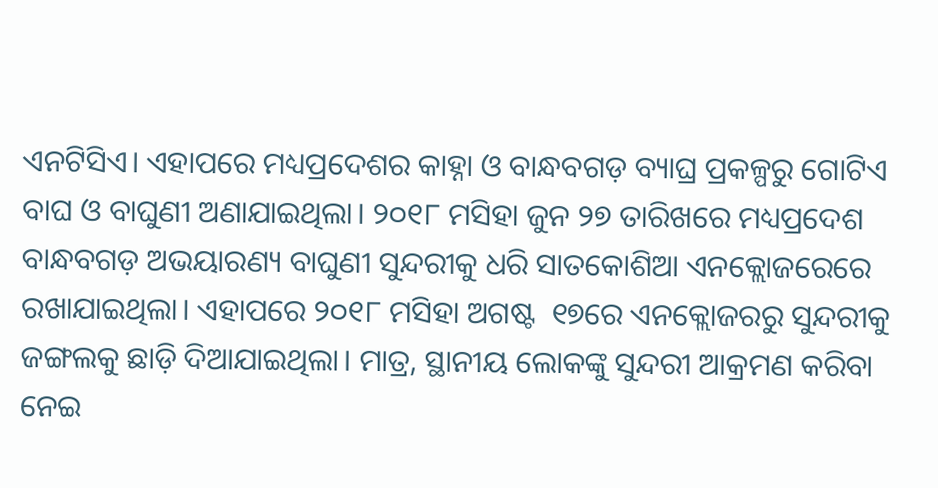ଏନଟିସିଏ। ଏହାପରେ ମଧ୍ୟପ୍ରଦେଶର କାହ୍ନା ଓ ବାନ୍ଧବଗଡ଼ ବ୍ୟାଘ୍ର ପ୍ରକଳ୍ପରୁ ଗୋଟିଏ ବାଘ ଓ ବାଘୁଣୀ ଅଣାଯାଇଥିଲା। ୨୦୧୮ ମସିହା ଜୁନ ୨୭ ତାରିଖରେ ମଧ୍ୟପ୍ରଦେଶ ବାନ୍ଧବଗଡ଼ ଅଭୟାରଣ୍ୟ ବାଘୁଣୀ ସୁନ୍ଦରୀକୁ ଧରି ସାତକୋଶିଆ ଏନକ୍ଲୋଜରେରେ ରଖାଯାଇଥିଲା। ଏହାପରେ ୨୦୧୮ ମସିହା ଅଗଷ୍ଟ  ୧୭ରେ ଏନକ୍ଲୋଜରରୁ ସୁନ୍ଦରୀକୁ ଜଙ୍ଗଲକୁ ଛାଡ଼ି ଦିଆଯାଇଥିଲା। ମାତ୍ର, ସ୍ଥାନୀୟ ଲୋକଙ୍କୁ ସୁନ୍ଦରୀ ଆକ୍ରମଣ କରିବା ନେଇ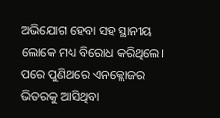ଅଭିଯୋଗ ହେବା ସହ ସ୍ଥାନୀୟ ଲୋକେ ମଧ୍ୟ ବିରୋଧ କରିଥିଲେ। ପରେ ପୁଣିଥରେ ଏନକ୍ଲୋଜର ଭିତରକୁ ଆସିଥିବା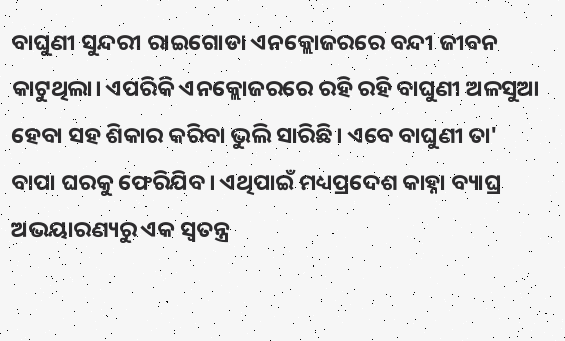ବାଘୁଣୀ ସୁନ୍ଦରୀ ରାଇଗୋଡା ଏନକ୍ଲୋଜରରେ ବନ୍ଦୀ ଜୀବନ କାଟୁଥିଲା। ଏପରିକି ଏନକ୍ଲୋଜରରେ ରହି ରହି ବାଘୁଣୀ ଅଳସୁଆ ହେବା ସହ ଶିକାର କରିବା ଭୁଲି ସାରିଛି। ଏବେ ବାଘୁଣୀ ତା' ବାପା ଘରକୁ ଫେରିଯିବ। ଏଥିପାଇଁ ମଧ୍ୟପ୍ରଦେଶ କାହ୍ନା ବ୍ୟାଘ୍ର ଅଭୟାରଣ୍ୟରୁ ଏକ ସ୍ୱତନ୍ତ୍ର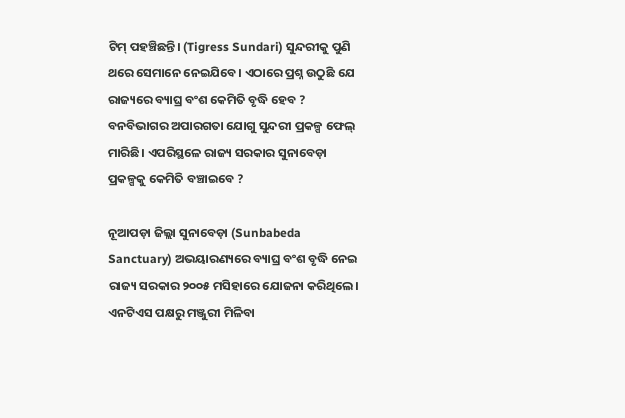ଟିମ୍ ପହଞ୍ଚିଛନ୍ତି। (Tigress Sundari) ସୁନ୍ଦରୀକୁ ପୁଣି ଥରେ ସେମାନେ ନେଇଯିବେ। ଏଠାରେ ପ୍ରଶ୍ନ ଉଠୁଛି ଯେ ରାଜ୍ୟରେ ବ୍ୟାଘ୍ର ବଂଶ କେମିତି ବୃଦ୍ଧି ହେବ ? ବନବିଭାଗର ଅପାରଗତା ଯୋଗୁ ସୁନ୍ଦରୀ ପ୍ରକଳ୍ପ ଫେଲ୍ ମାରିଛି। ଏପରିସ୍ଥଳେ ରାଜ୍ୟ ସରକାର ସୁନାବେଡ଼ା ପ୍ରକଳ୍ପକୁ କେମିତି ବଞ୍ଚାଇବେ ?

ନୂଆପଡ଼ା ଜିଲ୍ଲା ସୁନାବେଡ଼ା (Sunbabeda Sanctuary) ଅଭୟାରଣ୍ୟରେ ବ୍ୟାଘ୍ର ବଂଶ ବୃଦ୍ଧି ନେଇ ରାଜ୍ୟ ସରକାର ୨୦୦୫ ମସିହାରେ ଯୋଜନା କରିଥିଲେ। ଏନଟିଏସ ପକ୍ଷରୁ ମଞ୍ଜୁରୀ ମିଳିବା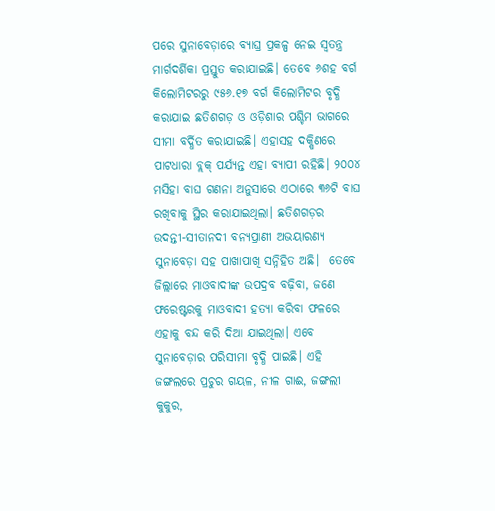ପରେ ସୁନାବେଡ଼ାରେ ବ୍ୟାଘ୍ର ପ୍ରକଳ୍ପ ନେଇ ସ୍ୱତନ୍ତ୍ର ମାର୍ଗଦର୍ଶିକା ପ୍ରସ୍ତୁତ କରାଯାଇଛି। ତେବେ ୬ଶହ ବର୍ଗ କିଲୋମିଟରରୁ ୯୫୬.୧୭ ବର୍ଗ କିଲୋମିଟର ବୃଦ୍ଧି କରାଯାଇ ଛତିଶଗଡ଼ ଓ ଓଡ଼ିଶାର ପଶ୍ଚିମ ଭାଗରେ ସୀମା ବର୍ଦ୍ଧିତ କରାଯାଇଛି। ଏହାସହ ଦକ୍ଷିଣରେ ପାଟଧାରା ବ୍ଲକ୍ ପର୍ଯ୍ୟନ୍ତ ଏହା ବ୍ୟାପୀ ରହିଛି। ୨୦୦୪ ମସିହା ବାଘ ଗଣନା ଅନୁସାରେ ଏଠାରେ ୩୬ଟି ବାଘ ରଖିବାକୁ ସ୍ଥିର କରାଯାଇଥିଲା। ଛତିଶଗଡ଼ର ଉଦନ୍ତୀ-ସୀତାନଦୀ ବନ୍ୟପ୍ରାଣୀ ଅଭୟାରଣ୍ୟ ସୁନାବେଡ଼ା ସହ ପାଖାପାଖି ସନ୍ନିହିତ ଅଛି।  ତେବେ ଜିଲ୍ଲାରେ ମାଓବାଦୀଙ୍କ ଉପଦ୍ରବ ବଢ଼ିବା, ଜଣେ ଫରେଷ୍ଟରକୁ ମାଓବାଦୀ ହତ୍ୟା କରିବା ଫଳରେ ଏହାକୁ ବନ୍ଦ କରି ଦିଆ ଯାଇଥିଲା। ଏବେ ସୁନାବେଡ଼ାର ପରିସୀମା ବୃଦ୍ଧି ପାଇଛି। ଏହି ଜଙ୍ଗଲରେ ପ୍ରଚୁର ଗୟଳ, ନୀଳ ଗାଈ, ଜଙ୍ଗଲୀ କୁକୁର,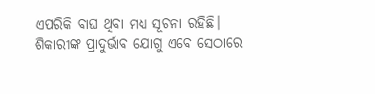ଏପରିକି ବାଘ ଥିବା ମଧ୍ୟ ସୂଚନା ରହିଛି। ଶିକାରୀଙ୍କ ପ୍ରାଦୁର୍ଭାବ ଯୋଗୁ ଏବେ ସେଠାରେ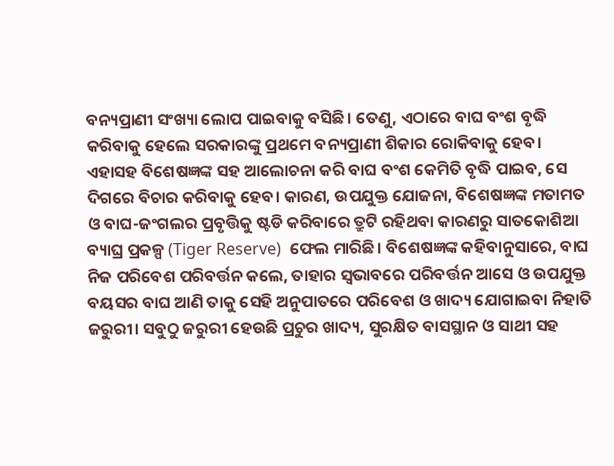ବନ୍ୟପ୍ରାଣୀ ସଂଖ୍ୟା ଲୋପ ପାଇବାକୁ ବସିଛି। ତେଣୁ, ଏଠାରେ ବାଘ ବଂଶ ବୃଦ୍ଧି କରିବାକୁ ହେଲେ ସରକାରଙ୍କୁ ପ୍ରଥମେ ବନ୍ୟପ୍ରାଣୀ ଶିକାର ରୋକିବାକୁ ହେବ। ଏହାସହ ବିଶେଷଜ୍ଞଙ୍କ ସହ ଆଲୋଚନା କରି ବାଘ ବଂଶ କେମିତି ବୃଦ୍ଧି ପାଇବ, ସେ ଦିଗରେ ବିଚାର କରିବାକୁ ହେବ। କାରଣ, ଉପଯୁକ୍ତ ଯୋଜନା, ବିଶେଷଜ୍ଞଙ୍କ ମତାମତ ଓ ବାଘ-ଜଂଗଲର ପ୍ରବୃତ୍ତିକୁ ଷ୍ଟଡି କରିବାରେ ତ୍ରୁଟି ରହିଥବା କାରଣରୁ ସାତକୋଶିଆ ବ୍ୟାଘ୍ର ପ୍ରକଳ୍ପ (Tiger Reserve)  ଫେଲ ମାରିଛି। ବିଶେଷଜ୍ଞଙ୍କ କହିବାନୁସାରେ, ବାଘ ନିଜ ପରିବେଶ ପରିବର୍ତ୍ତନ କଲେ, ତାହାର ସ୍ବଭାବରେ ପରିବର୍ତ୍ତନ ଆସେ ଓ ଉପଯୁକ୍ତ ବୟସର ବାଘ ଆଣି ତାକୁ ସେହି ଅନୁପାତରେ ପରିବେଶ ଓ ଖାଦ୍ୟ ଯୋଗାଇବା ନିହାତି ଜରୁରୀ। ସବୁଠୁ ଜରୁରୀ ହେଉଛି ପ୍ରଚୁର ଖାଦ୍ୟ, ସୁରକ୍ଷିତ ବାସସ୍ଥାନ ଓ ସାଥୀ ସହ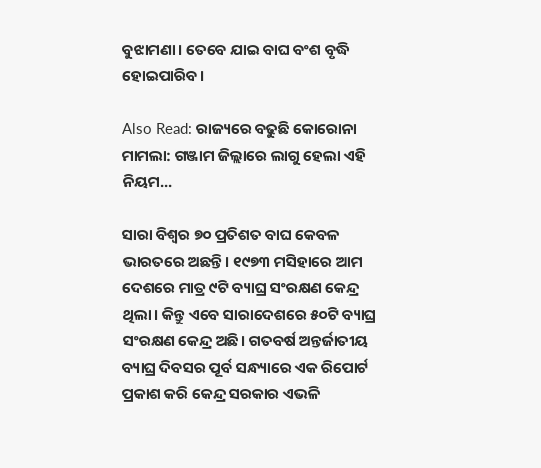ବୁଝାମଣା। ତେବେ ଯାଇ ବାଘ ବଂଶ ବୃଦ୍ଧି ହୋଇପାରିବ।

Also Read: ରାଜ୍ୟରେ ବଢୁଛି କୋରୋନା ମାମଲା: ଗଞ୍ଜାମ ଜିଲ୍ଲାରେ ଲାଗୁ ହେଲା ଏହି ନିୟମ...

ସାରା ବିଶ୍ୱର ୭୦ ପ୍ରତିଶତ ବାଘ କେବଳ ଭାରତରେ ଅଛନ୍ତି। ୧୯୭୩ ମସିହାରେ ଆମ ଦେଶରେ ମାତ୍ର ୯ଟି ବ୍ୟାଘ୍ର ସଂରକ୍ଷଣ କେନ୍ଦ୍ର ଥିଲା। କିନ୍ତୁ ଏବେ ସାରାଦେଶରେ ୫୦ଟି ବ୍ୟାଘ୍ର ସଂରକ୍ଷଣ କେନ୍ଦ୍ର ଅଛି। ଗତବର୍ଷ ଅନ୍ତର୍ଜାତୀୟ ବ୍ୟାଘ୍ର ଦିବସର ପୂର୍ବ ସନ୍ଧ୍ୟାରେ ଏକ ରିପୋର୍ଟ ପ୍ରକାଶ କରି କେନ୍ଦ୍ର ସରକାର ଏଭଳି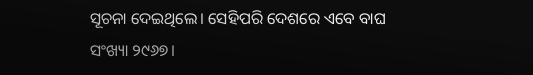ସୂଚନା ଦେଇଥିଲେ। ସେହିପରି ଦେଶରେ ଏବେ ବାଘ ସଂଖ୍ୟା ୨୯୬୭।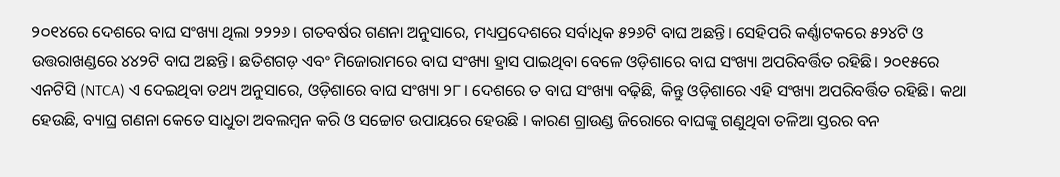୨୦୧୪ରେ ଦେଶରେ ବାଘ ସଂଖ୍ୟା ଥିଲା ୨୨୨୬। ଗତବର୍ଷର ଗଣନା ଅନୁସାରେ, ମଧ୍ୟପ୍ରଦେଶରେ ସର୍ବାଧିକ ୫୨୬ଟି ବାଘ ଅଛନ୍ତି। ସେହିପରି କର୍ଣ୍ଣାଟକରେ ୫୨୪ଟି ଓ ଉତ୍ତରାଖଣ୍ଡରେ ୪୪୨ଟି ବାଘ ଅଛନ୍ତି। ଛତିଶଗଡ଼ ଏବଂ ମିଜୋରାମରେ ବାଘ ସଂଖ୍ୟା ହ୍ରାସ ପାଇଥିବା ବେଳେ ଓଡ଼ିଶାରେ ବାଘ ସଂଖ୍ୟା ଅପରିବର୍ତ୍ତିତ ରହିଛି। ୨୦୧୫ରେ ଏନଟିସି (NTCA) ଏ ଦେଇଥିବା ତଥ୍ୟ ଅନୁସାରେ, ଓଡ଼ିଶାରେ ବାଘ ସଂଖ୍ୟା ୨୮। ଦେଶରେ ତ ବାଘ ସଂଖ୍ୟା ବଢ଼ିଛି, କିନ୍ତୁ ଓଡ଼ିଶାରେ ଏହି ସଂଖ୍ୟା ଅପରିବର୍ତ୍ତିତ ରହିଛି। କଥା ହେଉଛି, ବ୍ୟାଘ୍ର ଗଣନା କେତେ ସାଧୁତା ଅବଲମ୍ବନ କରି ଓ ସଚ୍ଚୋଟ ଉପାୟରେ ହେଉଛି । କାରଣ ଗ୍ରାଉଣ୍ଡ ଜିରୋରେ ବାଘଙ୍କୁ ଗଣୁଥିବା ତଳିଆ ସ୍ତରର ବନ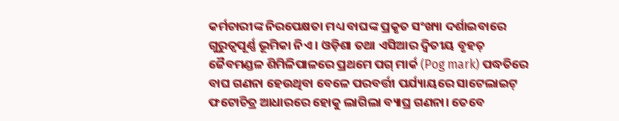କର୍ମଚାରୀଙ୍କ ନିରପେକ୍ଷତା ମଧ୍ୟ ବାଘଙ୍କ ପ୍ରକୃତ ସଂଖ୍ୟା ଦର୍ଶାଇବାରେ ଗୁରୁତ୍ୱପୂର୍ଣ୍ଣ ଭୂମିକା ନିଏ । ଓଡ଼ିଶା ତଥା ଏସିଆର ଦ୍ୱିତୀୟ ବୃହତ୍ ଜୈବମଣ୍ଡଳ ଶିମିଳିପାଳରେ ପ୍ରଥମେ ପଗ୍ ମାର୍କ (Pog mark) ପଦ୍ଧତିରେ ବାଘ ଗଣନା ହେଉଥିବା ବେଳେ ପରବର୍ତ୍ତୀ ପର୍ଯ୍ୟାୟରେ ସାଟେଲାଇଟ୍ ଫଟୋଚିତ୍ର ଆଧାରରେ ହୋକୁ ଲାଗିଲା ବ୍ୟାଘ୍ର ଗଣନା। ତେବେ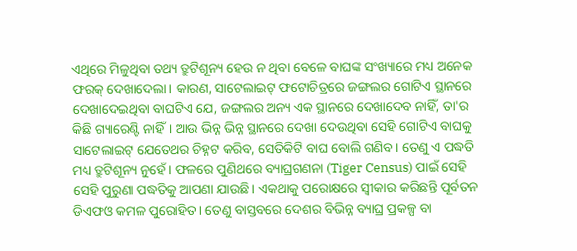ଏଥିରେ ମିଳୁଥିବା ତଥ୍ୟ ତ୍ରୁଟିଶୂନ୍ୟ ହେଉ ନ ଥିବା ବେଳେ ବାଘଙ୍କ ସଂଖ୍ୟାରେ ମଧ୍ୟ ଅନେକ ଫରକ୍ ଦେଖାଦେଲା। କାରଣ, ସାଟେଲାଇଟ୍ ଫଟୋଚିତ୍ରରେ ଜଙ୍ଗଲର ଗୋଟିଏ ସ୍ଥାନରେ ଦେଖାଦେଇଥିବା ବାଘଟିଏ ଯେ, ଜଙ୍ଗଲର ଅନ୍ୟ ଏକ ସ୍ଥାନରେ ଦେଖାଦେବ ନାହିଁ, ତା'ର କିଛି ଗ୍ୟାରେଣ୍ଟି ନାହିଁ। ଆଉ ଭିନ୍ନ ଭିନ୍ନ ସ୍ଥାନରେ ଦେଖା ଦେଉଥିବା ସେହି ଗୋଟିଏ ବାଘକୁ ସାଟେଲାଇଟ୍ ଯେତେଥର ଚିହ୍ନଟ କରିବ, ସେତିକିଟି ବାଘ ବୋଲି ଗଣିବ। ତେଣୁ ଏ ପଦ୍ଧତି ମଧ୍ୟ ତ୍ରୁଟିଶୂନ୍ୟ ନୁହେଁ। ଫଳରେ ପୁଣିଥରେ ବ୍ୟାଘ୍ରଗଣନା (Tiger Census) ପାଇଁ ସେହି ସେହି ପୁରୁଣା ପଦ୍ଧତିକୁ ଆପଣା ଯାଉଛି। ଏକଥାକୁ ପରୋକ୍ଷରେ ସ୍ୱୀକାର କରିଛନ୍ତି ପୂର୍ବତନ ଡିଏଫଓ କମଳ ପୁରୋହିତ। ତେଣୁ ବାସ୍ତବରେ ଦେଶର ବିଭିନ୍ନ ବ୍ୟାଘ୍ର ପ୍ରକଳ୍ପ ବା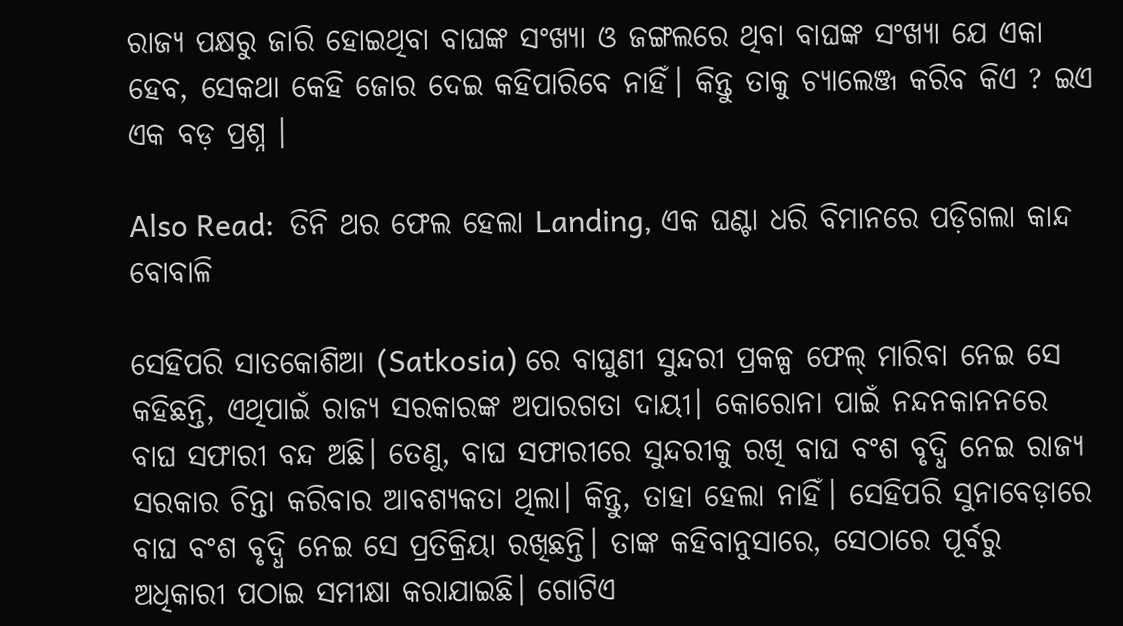ରାଜ୍ୟ ପକ୍ଷରୁ ଜାରି ହୋଇଥିବା ବାଘଙ୍କ ସଂଖ୍ୟା ଓ ଜଙ୍ଗଲରେ ଥିବା ବାଘଙ୍କ ସଂଖ୍ୟା ଯେ ଏକା ହେବ, ସେକଥା କେହି ଜୋର ଦେଇ କହିପାରିବେ ନାହିଁ। କିନ୍ତୁ ତାକୁ ଚ୍ୟାଲେଞ୍ଜ କରିବ କିଏ ? ଇଏ ଏକ ବଡ଼ ପ୍ରଶ୍ନ ।

Also Read:  ତିନି ଥର ଫେଲ ହେଲା Landing, ଏକ ଘଣ୍ଟା ଧରି ବିମାନରେ ପଡ଼ିଗଲା କାନ୍ଦ ବୋବାଳି

ସେହିପରି ସାତକୋଶିଆ (Satkosia) ରେ ବାଘୁଣୀ ସୁନ୍ଦରୀ ପ୍ରକଳ୍ପ ଫେଲ୍ ମାରିବା ନେଇ ସେ କହିଛନ୍ତି, ଏଥିପାଇଁ ରାଜ୍ୟ ସରକାରଙ୍କ ଅପାରଗତା ଦାୟୀ। କୋରୋନା ପାଇଁ ନନ୍ଦନକାନନରେ ବାଘ ସଫାରୀ ବନ୍ଦ ଅଛି। ତେଣୁ, ବାଘ ସଫାରୀରେ ସୁନ୍ଦରୀକୁ ରଖି ବାଘ ବଂଶ ବୃଦ୍ଧି ନେଇ ରାଜ୍ୟ ସରକାର ଚିନ୍ତା କରିବାର ଆବଶ୍ୟକତା ଥିଲା। କିନ୍ତୁ, ତାହା ହେଲା ନାହିଁ। ସେହିପରି ସୁନାବେଡ଼ାରେ ବାଘ ବଂଶ ବୃଦ୍ଧି ନେଇ ସେ ପ୍ରତିକ୍ରିୟା ରଖିଛନ୍ତି। ତାଙ୍କ କହିବାନୁସାରେ, ସେଠାରେ ପୂର୍ବରୁ ଅଧିକାରୀ ପଠାଇ ସମୀକ୍ଷା କରାଯାଇଛି। ଗୋଟିଏ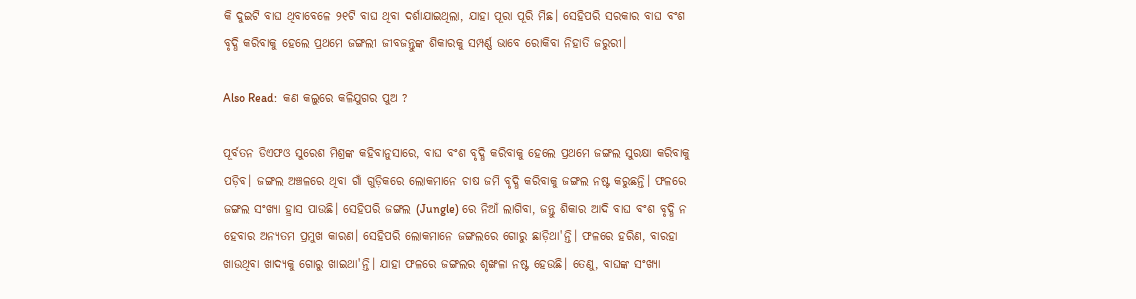କି ଦୁଇଟି ବାଘ ଥିବାବେଳେ ୨୧ଟି ବାଘ ଥିବା ଦର୍ଶାଯାଇଥିଲା, ଯାହା ପୂରା ପୂରି ମିଛ। ସେହିପରି ସରକାର ବାଘ ବଂଶ ବୃଦ୍ଧି କରିବାକୁ ହେଲେ ପ୍ରଥମେ ଜଙ୍ଗଲୀ ଜୀବଜନ୍ତୁଙ୍କ ଶିକାରକୁ ସମ୍ପର୍ଣ୍ଣ ଭାବେ ରୋକିବା ନିହାତି ଜରୁରୀ।

Also Read:  କଣ କଲୁରେ କଳିଯୁଗର ପୁଅ ?

ପୂର୍ବତନ ଡିଏଫଓ ସୁରେଶ ମିଶ୍ରଙ୍କ କହିବାନୁସାରେ, ବାଘ ବଂଶ ବୃଦ୍ଧି କରିବାକୁ ହେଲେ ପ୍ରଥମେ ଜଙ୍ଗଲ ସୁରକ୍ଷା କରିବାକୁ ପଡ଼ିବ। ଜଙ୍ଗଲ ଅଞ୍ଚଳରେ ଥିବା ଗାଁ ଗୁଡ଼ିକରେ ଲୋକମାନେ ଚାଷ ଜମି ବୃଦ୍ଧି କରିବାକୁ ଜଙ୍ଗଲ ନଷ୍ଟ କରୁଛନ୍ତି। ଫଳରେ ଜଙ୍ଗଲ ସଂଖ୍ୟା ହ୍ରାସ ପାଉଛି। ସେହିପରି ଜଙ୍ଗଲ (Jungle) ରେ ନିଆଁ ଲାଗିବା, ଜନ୍ତୁ ଶିକାର ଆଦି ବାଘ ବଂଶ ବୃଦ୍ଧି ନ ହେବାର ଅନ୍ୟତମ ପ୍ରମୁଖ କାରଣ। ସେହିପରି ଲୋକମାନେ ଜଙ୍ଗଲରେ ଗୋରୁ ଛାଡ଼ିଥା'ନ୍ତି। ଫଳରେ ହରିଣ, ବାରହା ଖାଉଥିବା ଖାଦ୍ୟକୁ ଗୋରୁ ଖାଇଥା'ନ୍ତି। ଯାହା ଫଳରେ ଜଙ୍ଗଲର ଶୃଙ୍ଖଳା ନଷ୍ଟ ହେଉଛି। ତେଣୁ, ବାଘଙ୍କ ସଂଖ୍ୟା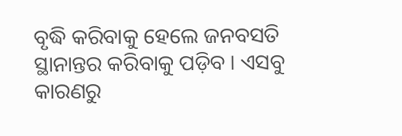ବୃଦ୍ଧି କରିବାକୁ ହେଲେ ଜନବସତି ସ୍ଥାନାନ୍ତର କରିବାକୁ ପଡ଼ିବ। ଏସବୁ କାରଣରୁ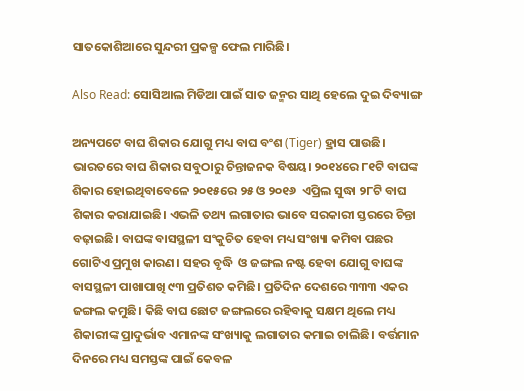ସାତକୋଶିଆରେ ସୁନ୍ଦରୀ ପ୍ରକଳ୍ପ ଫେଲ ମାରିଛି।

Also Read: ସୋସିଆଲ ମିଡିଆ ପାଇଁ ସାତ ଜନ୍ମର ସାଥି ହେଲେ ଦୁଇ ଦିବ୍ୟାଙ୍ଗ

ଅନ୍ୟପଟେ ବାଘ ଶିକାର ଯୋଗୁ ମଧ୍ୟ ବାଘ ବଂଶ (Tiger) ହ୍ରାସ ପାଉଛି। ଭାରତରେ ବାଘ ଶିକାର ସବୁଠାରୁ ଚିନ୍ତାଜନକ ବିଷୟ। ୨୦୧୪ରେ ୮୧ଟି ବାଘଙ୍କ ଶିକାର ହୋଇଥିବାବେଳେ ୨୦୧୫ରେ ୨୫ ଓ ୨୦୧୬  ଏପ୍ରିଲ ସୁଦ୍ଧା ୨୮ଟି ବାଘ ଶିକାର କରାଯାଇଛି। ଏଭଳି ତଥ୍ୟ ଲଗାତାର ଭାବେ ସରକାରୀ ସ୍ତରରେ ଚିନ୍ତା ବଢ଼ାଇଛି। ବାଘଙ୍କ ବାସସ୍ଥଳୀ ସଂକୁଚିତ ହେବା ମଧ୍ୟ ସଂଖ୍ୟା କମିବା ପଛର ଗୋଟିଏ ପ୍ରମୁଖ କାରଣ। ସହର ବୃଦ୍ଧି  ଓ ଜଙ୍ଗଲ ନଷ୍ଟ ହେବା ଯୋଗୁ ବାଘଙ୍କ ବାସସ୍ଥଳୀ ପାଖାପାଖି ୯୩ ପ୍ରତିଶତ କମିଛି। ପ୍ରତିଦିନ ଦେଶରେ ୩୩୩ ଏକର ଜଙ୍ଗଲ କମୁଛି। କିଛି ବାଘ ଛୋଟ ଜଙ୍ଗଲରେ ରହିବାକୁ ସକ୍ଷମ ଥିଲେ ମଧ୍ୟ ଶିକାରୀଙ୍କ ପ୍ରାଦୁର୍ଭାବ ଏମାନଙ୍କ ସଂଖ୍ୟାକୁ ଲଗାତାର କମାଇ ଚାଲିଛି। ବର୍ତ୍ତମାନ ଦିନରେ ମଧ୍ୟ ସମସ୍ତଙ୍କ ପାଇଁ କେବଳ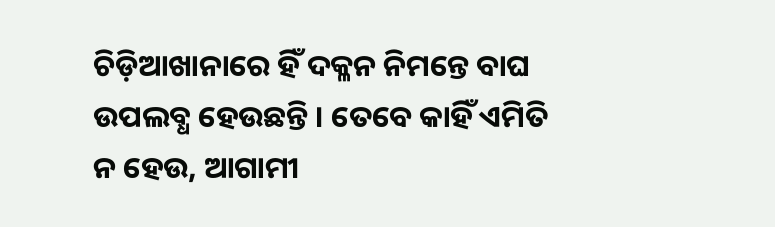ଚିଡ଼ିଆଖାନାରେ ହିଁ ଦକ୍ଳନ ନିମନ୍ତେ ବାଘ ଉପଲବ୍ଧ ହେଉଛନ୍ତି । ତେବେ କାହିଁ ଏମିତି ନ ହେଉ, ଆଗାମୀ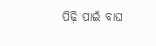ପିଢ଼ି ପାଇଁ ବାଘ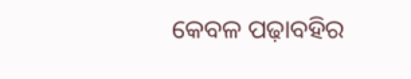କେବଳ ପଢ଼ାବହିର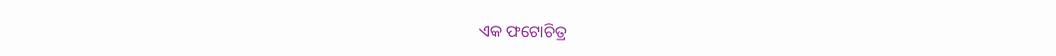ଏକ ଫଟୋଚିତ୍ର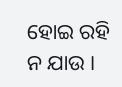ହୋଇ ରହି ନ ଯାଉ ।